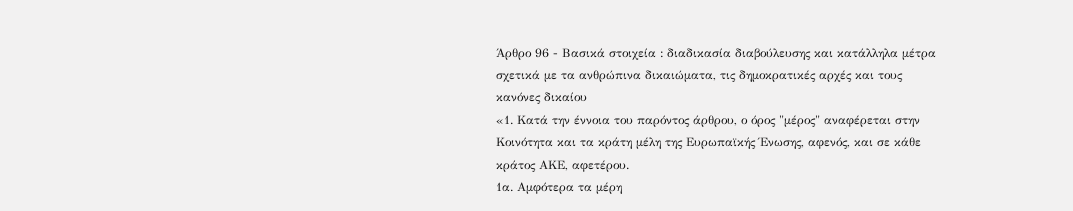Άρθρο 96 - Βασικά στοιχεία : διαδικασία διαβούλευσης και κατάλληλα μέτρα σχετικά με τα ανθρώπινα δικαιώματα, τις δημοκρατικές αρχές και τους κανόνες δικαίου
«1. Κατά την έννοια του παρόντος άρθρου, ο όρος "μέρος" αναφέρεται στην Κοινότητα και τα κράτη μέλη της Ευρωπαϊκής Ένωσης, αφενός, και σε κάθε κράτος ΑΚΕ, αφετέρου.
1α. Αμφότερα τα μέρη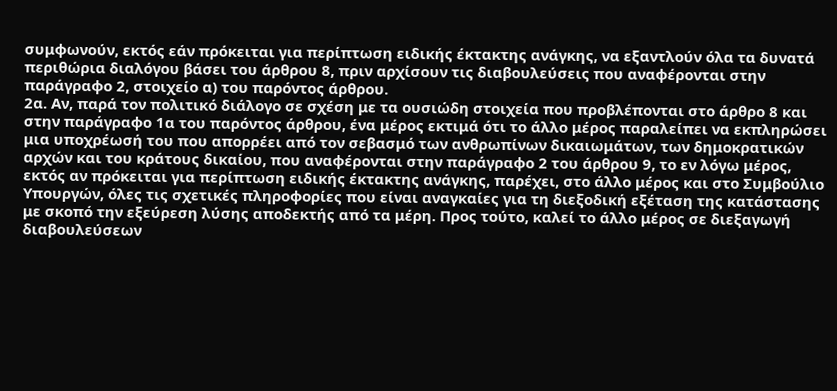συμφωνούν, εκτός εάν πρόκειται για περίπτωση ειδικής έκτακτης ανάγκης, να εξαντλούν όλα τα δυνατά περιθώρια διαλόγου βάσει του άρθρου 8, πριν αρχίσουν τις διαβουλεύσεις που αναφέρονται στην παράγραφο 2, στοιχείο α) του παρόντος άρθρου.
2α. Αν, παρά τον πολιτικό διάλογο σε σχέση με τα ουσιώδη στοιχεία που προβλέπονται στο άρθρο 8 και στην παράγραφο 1α του παρόντος άρθρου, ένα μέρος εκτιμά ότι το άλλο μέρος παραλείπει να εκπληρώσει μια υποχρέωσή του που απορρέει από τον σεβασμό των ανθρωπίνων δικαιωμάτων, των δημοκρατικών αρχών και του κράτους δικαίου, που αναφέρονται στην παράγραφο 2 του άρθρου 9, το εν λόγω μέρος, εκτός αν πρόκειται για περίπτωση ειδικής έκτακτης ανάγκης, παρέχει, στο άλλο μέρος και στο Συμβούλιο Υπουργών, όλες τις σχετικές πληροφορίες που είναι αναγκαίες για τη διεξοδική εξέταση της κατάστασης με σκοπό την εξεύρεση λύσης αποδεκτής από τα μέρη. Προς τούτο, καλεί το άλλο μέρος σε διεξαγωγή διαβουλεύσεων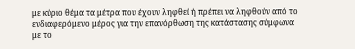με κύριο θέμα τα μέτρα που έχουν ληφθεί ή πρέπει να ληφθούν από το ενδιαφερόμενο μέρος για την επανόρθωση της κατάστασης σύμφωνα με το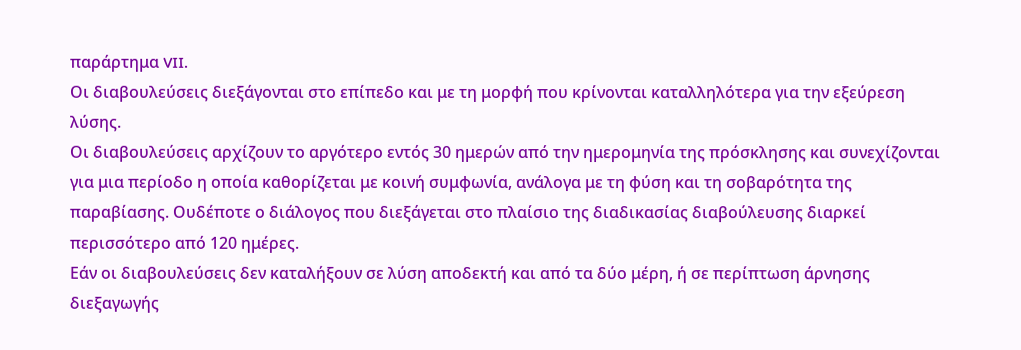παράρτημα VII.
Οι διαβουλεύσεις διεξάγονται στο επίπεδο και με τη μορφή που κρίνονται καταλληλότερα για την εξεύρεση λύσης.
Οι διαβουλεύσεις αρχίζουν το αργότερο εντός 30 ημερών από την ημερομηνία της πρόσκλησης και συνεχίζονται για μια περίοδο η οποία καθορίζεται με κοινή συμφωνία, ανάλογα με τη φύση και τη σοβαρότητα της παραβίασης. Ουδέποτε ο διάλογος που διεξάγεται στο πλαίσιο της διαδικασίας διαβούλευσης διαρκεί περισσότερο από 120 ημέρες.
Εάν οι διαβουλεύσεις δεν καταλήξουν σε λύση αποδεκτή και από τα δύο μέρη, ή σε περίπτωση άρνησης διεξαγωγής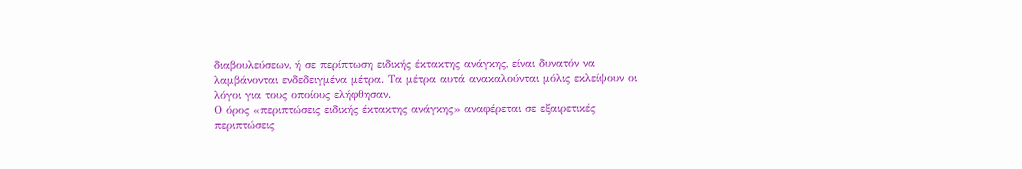διαβουλεύσεων, ή σε περίπτωση ειδικής έκτακτης ανάγκης, είναι δυνατόν να λαμβάνονται ενδεδειγμένα μέτρα. Τα μέτρα αυτά ανακαλούνται μόλις εκλείψουν οι λόγοι για τους οποίους ελήφθησαν.
Ο όρος «περιπτώσεις ειδικής έκτακτης ανάγκης» αναφέρεται σε εξαιρετικές περιπτώσεις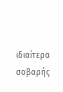ιδιαίτερα σοβαρής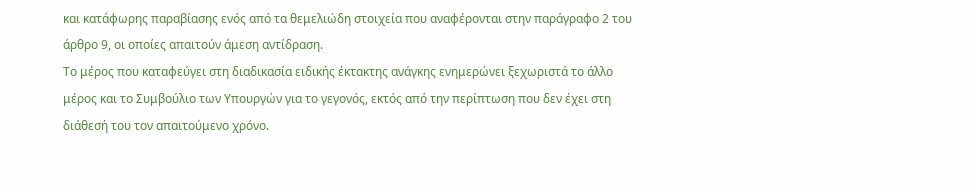και κατάφωρης παραβίασης ενός από τα θεμελιώδη στοιχεία που αναφέρονται στην παράγραφο 2 του άρθρο 9, οι οποίες απαιτούν άμεση αντίδραση.
Το μέρος που καταφεύγει στη διαδικασία ειδικής έκτακτης ανάγκης ενημερώνει ξεχωριστά το άλλο μέρος και το Συμβούλιο των Υπουργών για το γεγονός, εκτός από την περίπτωση που δεν έχει στη διάθεσή του τον απαιτούμενο χρόνο.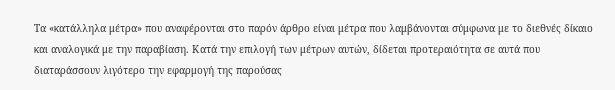Τα «κατάλληλα μέτρα» που αναφέρονται στο παρόν άρθρο είναι μέτρα που λαμβάνονται σύμφωνα με το διεθνές δίκαιο και αναλογικά με την παραβίαση. Κατά την επιλογή των μέτρων αυτών, δίδεται προτεραιότητα σε αυτά που διαταράσσουν λιγότερο την εφαρμογή της παρούσας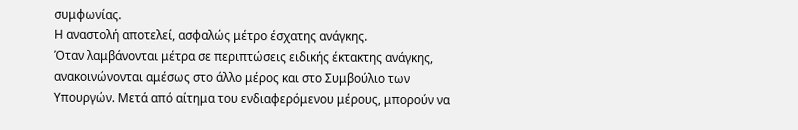συμφωνίας.
Η αναστολή αποτελεί, ασφαλώς μέτρο έσχατης ανάγκης.
Όταν λαμβάνονται μέτρα σε περιπτώσεις ειδικής έκτακτης ανάγκης, ανακοινώνονται αμέσως στο άλλο μέρος και στο Συμβούλιο των Υπουργών. Μετά από αίτημα του ενδιαφερόμενου μέρους, μπορούν να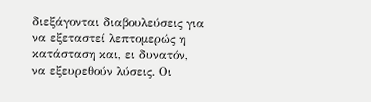διεξάγονται διαβουλεύσεις για να εξεταστεί λεπτομερώς η κατάσταση και, ει δυνατόν, να εξευρεθούν λύσεις. Οι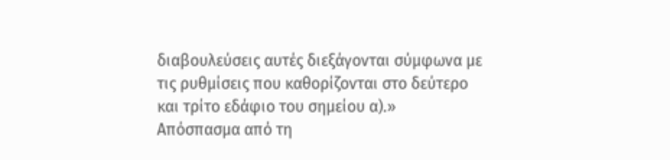διαβουλεύσεις αυτές διεξάγονται σύμφωνα με τις ρυθμίσεις που καθορίζονται στο δεύτερο και τρίτο εδάφιο του σημείου α).»
Απόσπασμα από τη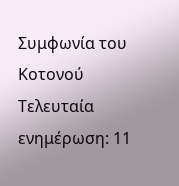Συμφωνία του Κοτονού
Τελευταία ενημέρωση: 11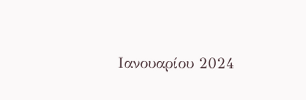Ιανουαρίου 2024